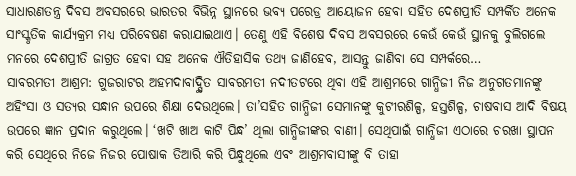ସାଧାରଣତନ୍ତ୍ର ଦିବସ ଅବସରରେ ଭାରତର ବିଭିନ୍ନ ସ୍ଥାନରେ ଭବ୍ୟ ପରେଡ୍ର ଆୟୋଜନ ହେବା ସହିତ ଦେଶପ୍ରୀତି ସମ୍ପର୍କିତ ଅନେକ ସାଂସ୍କୃତିକ କାର୍ଯ୍ୟକ୍ରମ ମଧ୍ୟ ପରିବେଷଣ କରାଯାଇଥାଏ। ତେଣୁ ଏହି ବିଶେଷ ଦିବସ ଅବସରରେ କେଉଁ କେଉଁ ସ୍ଥାନକୁ ବୁଲିଗଲେ ମନରେ ଦେଶପ୍ରୀତି ଜାଗ୍ରତ ହେବା ସହ ଅନେକ ଐତିହାସିକ ତଥ୍ୟ ଜାଣିହେବ, ଆସନ୍ତୁ ଜାଣିବା ସେ ସମ୍ପର୍କରେ…
ସାବରମତୀ ଆଶ୍ରମ: ଗୁଜରାଟର ଅହମଦାବାଦ୍ସ୍ଥିତ ସାବରମତୀ ନଦୀତଟରେ ଥିବା ଏହି ଆଶ୍ରମରେ ଗାନ୍ଧିଜୀ ନିଜ ଅନୁଗତମାନଙ୍କୁ ଅହିଂସା ଓ ସତ୍ୟର ସନ୍ଧାନ ଉପରେ ଶିକ୍ଷା ଦେଉଥିଲେ। ତା’ସହିତ ଗାନ୍ଧିଜୀ ସେମାନଙ୍କୁ କୁଟୀରଶିଳ୍ପ, ହସ୍ତଶିଳ୍ପ, ଚାଷବାସ ଆଦି ବିଷୟ ଉପରେ ଜ୍ଞାନ ପ୍ରଦାନ କରୁଥିଲେ। ‘ଖଟି ଖାଅ କାଟି ପିନ୍ଧ’ ଥିଲା ଗାନ୍ଧିଜୀଙ୍କର ବାଣୀ। ସେଥିପାଇଁ ଗାନ୍ଧିଜୀ ଏଠାରେ ଚରଖା ସ୍ଥାପନ କରି ସେଥିରେ ନିଜେ ନିଜର ପୋଷାକ ତିଆରି କରି ପିନ୍ଧୁଥିଲେ ଏବଂ ଆଶ୍ରମବାସୀଙ୍କୁ ବି ତାହା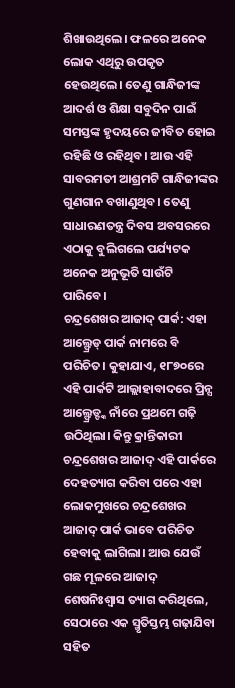ଶିଖାଉଥିଲେ। ଫଳରେ ଅନେକ ଲୋକ ଏଥିରୁ ଉପକୃତ ହେଉଥିଲେ। ତେଣୁ ଗାନ୍ଧିଜୀଙ୍କ ଆଦର୍ଶ ଓ ଶିକ୍ଷା ସବୁଦିନ ପାଇଁ ସମସ୍ତଙ୍କ ହୃଦୟରେ ଜୀବିତ ହୋଇ ରହିଛି ଓ ରହିଥିବ। ଆଉ ଏହି ସାବରମତୀ ଆଶ୍ରମଟି ଗାନ୍ଧିଜୀଙ୍କର ଗୁଣଗାନ ବଖାଣୁଥିବ। ତେଣୁ ସାଧାରଣତନ୍ତ୍ର ଦିବସ ଅବସରରେ ଏଠାକୁ ବୁଲିଗଲେ ପର୍ଯ୍ୟଟକ ଅନେକ ଅନୁଭୂତି ସାଉଁଟି ପାରିବେ।
ଚନ୍ଦ୍ରଶେଖର ଆଜାଦ୍ ପାର୍କ: ଏହା ଆଲ୍ଫ୍ରେଡ୍ ପାର୍କ ନାମରେ ବି ପରିଚିତ। କୁହାଯାଏ, ୧୮୭୦ରେ ଏହି ପାର୍କଟି ଆଲ୍ଲାହାବାଦରେ ପ୍ରିନ୍ସ ଆଲ୍ଫ୍ରେଡ୍ଙ୍କ ନାଁରେ ପ୍ରଥମେ ଗଢ଼ି ଉଠିଥିଲା। କିନ୍ତୁ କ୍ରାନ୍ତିକାରୀ ଚନ୍ଦ୍ରଶେଖର ଆଜାଦ୍ ଏହି ପାର୍କରେ ଦେହତ୍ୟାଗ କରିବା ପରେ ଏହା ଲୋକମୁଖରେ ଚନ୍ଦ୍ରଶେଖର ଆଜାଦ୍ ପାର୍କ ଭାବେ ପରିଚିତ ହେବାକୁ ଲାଗିଲା। ଆଉ ଯେଉଁ ଗଛ ମୂଳରେ ଆଜାଦ୍ ଶେଷନିଃଶ୍ୱାସ ତ୍ୟାଗ କରିଥିଲେ, ସେଠାରେ ଏକ ସ୍ମୃତିସ୍ତମ୍ଭ ଗଢ଼ାଯିବା ସହିତ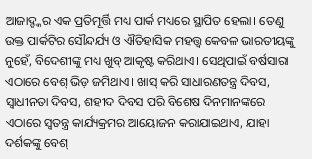ଆଜାଦ୍ଙ୍କର ଏକ ପ୍ରତିମୂର୍ତ୍ତି ମଧ୍ୟ ପାର୍କ ମଧ୍ୟରେ ସ୍ଥାପିତ ହେଲା। ତେଣୁ ଉକ୍ତ ପାର୍କଟିର ସୌନ୍ଦର୍ଯ୍ୟ ଓ ଐତିହାସିକ ମହତ୍ତ୍ୱ କେବଳ ଭାରତୀୟଙ୍କୁ ନୁହେଁ, ବିଦେଶୀଙ୍କୁ ମଧ୍ୟ ଖୁବ୍ ଆକୃଷ୍ଟ କରିଥାଏ। ସେଥିପାଇଁ ବର୍ଷସାରା ଏଠାରେ ବେଶ୍ ଭିଡ଼ ଜମିଥାଏ। ଖାସ୍ କରି ସାଧାରଣତନ୍ତ୍ର ଦିବସ, ସ୍ବାଧୀନତା ଦିବସ, ଶହୀଦ ଦିବସ ପରି ବିଶେଷ ଦିନମାନଙ୍କରେ ଏଠାରେ ସ୍ବତନ୍ତ୍ର କାର୍ଯ୍ୟକ୍ରମର ଆୟୋଜନ କରାଯାଇଥାଏ, ଯାହା ଦର୍ଶକଙ୍କୁ ବେଶ୍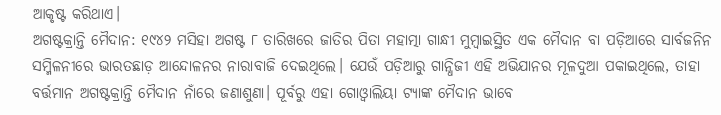ଆକୃଷ୍ଟ କରିଥାଏ।
ଅଗଷ୍ଟକ୍ରାନ୍ତି ମୈଦାନ: ୧୯୪୨ ମସିହା ଅଗଷ୍ଟ ୮ ତାରିଖରେ ଜାତିର ପିତା ମହାତ୍ମା ଗାନ୍ଧୀ ମୁମ୍ବାଇସ୍ଥିତ ଏକ ମୈଦାନ ବା ପଡ଼ିଆରେ ସାର୍ବଜନିନ ସମ୍ମିଳନୀରେ ଭାରତଛାଡ଼ ଆନ୍ଦୋଳନର ନାରାବାଜି ଦେଇଥିଲେ। ଯେଉଁ ପଡ଼ିଆରୁ ଗାନ୍ଧିଜୀ ଏହି ଅଭିଯାନର ମୂଳଦୁଆ ପକାଇଥିଲେ, ତାହା ବର୍ତ୍ତମାନ ଅଗଷ୍ଟକ୍ରାନ୍ତି ମୈଦାନ ନାଁରେ ଜଣାଶୁଣା। ପୂର୍ବରୁ ଏହା ଗୋଓ୍ବାଲିୟା ଟ୍ୟାଙ୍କ ମୈଦାନ ଭାବେ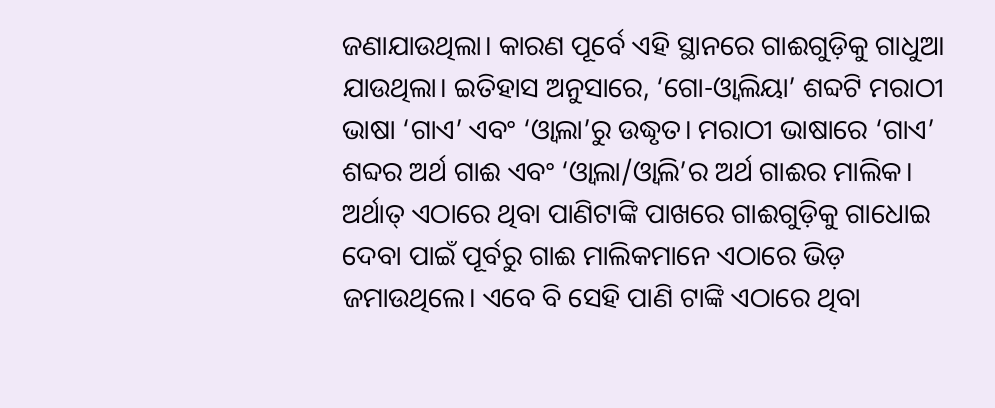ଜଣାଯାଉଥିଲା। କାରଣ ପୂର୍ବେ ଏହି ସ୍ଥାନରେ ଗାଈଗୁଡ଼ିକୁ ଗାଧୁଆ ଯାଉଥିଲା। ଇତିହାସ ଅନୁସାରେ, ‘ଗୋ-ଓ୍ବାଲିୟା’ ଶବ୍ଦଟି ମରାଠୀ ଭାଷା ‘ଗାଏ’ ଏବଂ ‘ଓ୍ବାଲା’ରୁ ଉଦ୍ଧୃତ। ମରାଠୀ ଭାଷାରେ ‘ଗାଏ’ ଶବ୍ଦର ଅର୍ଥ ଗାଈ ଏବଂ ‘ଓ୍ବାଲା/ଓ୍ବାଲି’ର ଅର୍ଥ ଗାଈର ମାଲିକ। ଅର୍ଥାତ୍ ଏଠାରେ ଥିବା ପାଣିଟାଙ୍କି ପାଖରେ ଗାଈଗୁଡ଼ିକୁ ଗାଧୋଇ ଦେବା ପାଇଁ ପୂର୍ବରୁ ଗାଈ ମାଲିକମାନେ ଏଠାରେ ଭିଡ଼ ଜମାଉଥିଲେ। ଏବେ ବି ସେହି ପାଣି ଟାଙ୍କି ଏଠାରେ ଥିବା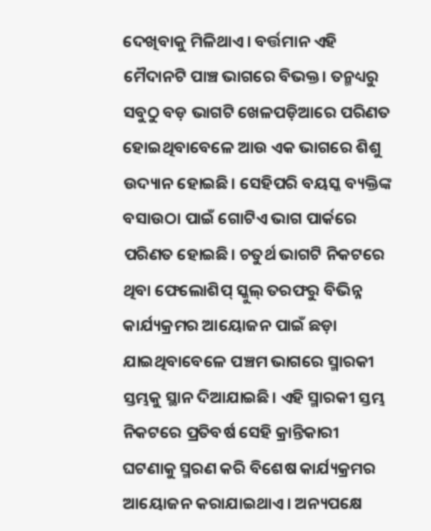ଦେଖିବାକୁ ମିଳିଥାଏ। ବର୍ତ୍ତମାନ ଏହି ମୈଦାନଟି ପାଞ୍ଚ ଭାଗରେ ବିଭକ୍ତ। ତନ୍ମଧ୍ୟରୁ ସବୁଠୁ ବଡ଼ ଭାଗଟି ଖେଳପଡ଼ିଆରେ ପରିଣତ ହୋଇଥିବାବେଳେ ଆଉ ଏକ ଭାଗରେ ଶିଶୁ ଉଦ୍ୟାନ ହୋଇଛି। ସେହିପରି ବୟସ୍କ ବ୍ୟକ୍ତିଙ୍କ ବସାଉଠା ପାଇଁ ଗୋଟିଏ ଭାଗ ପାର୍କରେ ପରିଣତ ହୋଇଛି। ଚତୁର୍ଥ ଭାଗଟି ନିକଟରେ ଥିବା ଫେଲୋଶିପ୍ ସ୍କୁଲ୍ ତରଫରୁ ବିଭିନ୍ନ କାର୍ଯ୍ୟକ୍ରମର ଆୟୋଜନ ପାଇଁ ଛଡ଼ା ଯାଇଥିବାବେଳେ ପଞ୍ଚମ ଭାଗରେ ସ୍ମାରକୀ ସ୍ତମ୍ଭକୁ ସ୍ଥାନ ଦିଆଯାଇଛି। ଏହି ସ୍ମାରକୀ ସ୍ତମ୍ଭ ନିକଟରେ ପ୍ରତିବର୍ଷ ସେହି କ୍ରାନ୍ତିକାରୀ ଘଟଣାକୁ ସ୍ମରଣ କରି ବିଶେଷ କାର୍ଯ୍ୟକ୍ରମର ଆୟୋଜନ କରାଯାଇଥାଏ। ଅନ୍ୟପକ୍ଷେ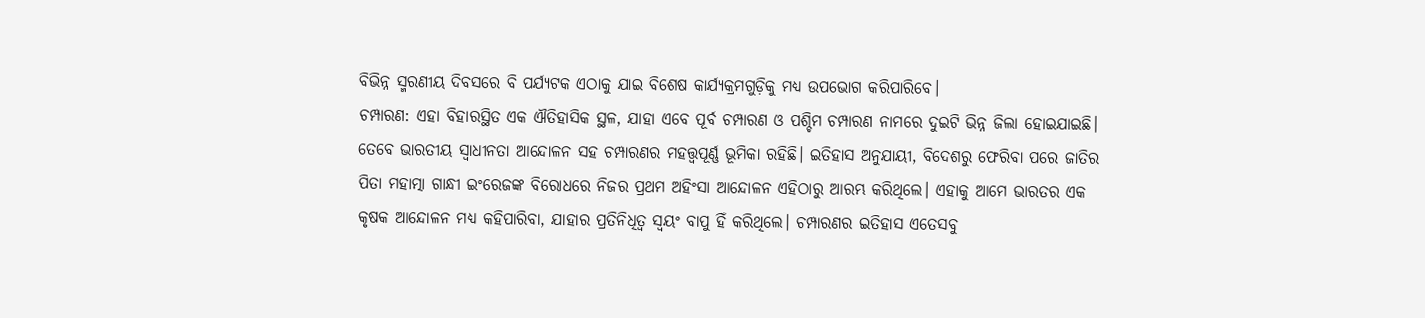ବିଭିନ୍ନ ସ୍ମରଣୀୟ ଦିବସରେ ବି ପର୍ଯ୍ୟଟକ ଏଠାକୁ ଯାଇ ବିଶେଷ କାର୍ଯ୍ୟକ୍ରମଗୁଡ଼ିକୁ ମଧ୍ୟ ଉପଭୋଗ କରିପାରିବେ।
ଚମ୍ପାରଣ: ଏହା ବିହାରସ୍ଥିତ ଏକ ଐତିହାସିକ ସ୍ଥଳ, ଯାହା ଏବେ ପୂର୍ବ ଚମ୍ପାରଣ ଓ ପଶ୍ଚିମ ଚମ୍ପାରଣ ନାମରେ ଦୁଇଟି ଭିନ୍ନ ଜିଲା ହୋଇଯାଇଛି। ତେବେ ଭାରତୀୟ ସ୍ବାଧୀନତା ଆନ୍ଦୋଳନ ସହ ଚମ୍ପାରଣର ମହତ୍ତ୍ୱପୂର୍ଣ୍ଣ ଭୂମିକା ରହିଛି। ଇତିହାସ ଅନୁଯାୟୀ, ବିଦେଶରୁ ଫେରିବା ପରେ ଜାତିର ପିତା ମହାତ୍ମା ଗାନ୍ଧୀ ଇଂରେଜଙ୍କ ବିରୋଧରେ ନିଜର ପ୍ରଥମ ଅହିଂସା ଆନ୍ଦୋଳନ ଏହିଠାରୁ ଆରମ୍ଭ କରିଥିଲେ। ଏହାକୁ ଆମେ ଭାରତର ଏକ କୃଷକ ଆନ୍ଦୋଳନ ମଧ୍ୟ କହିପାରିବା, ଯାହାର ପ୍ରତିନିଧିତ୍ୱ ସ୍ବୟଂ ବାପୁ ହିଁ କରିଥିଲେ। ଚମ୍ପାରଣର ଇତିହାସ ଏତେସବୁ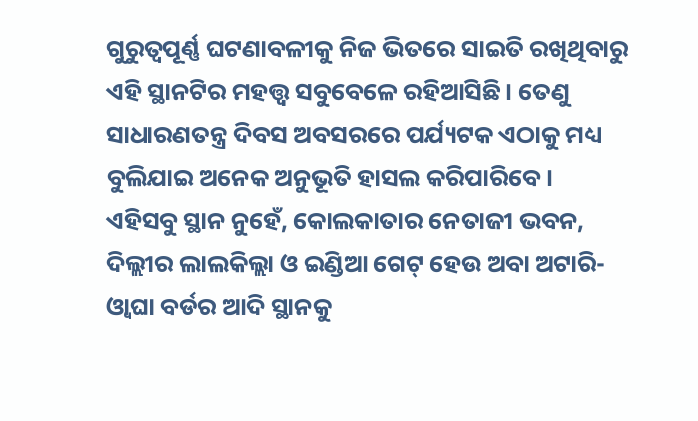ଗୁରୁତ୍ୱପୂର୍ଣ୍ଣ ଘଟଣାବଳୀକୁ ନିଜ ଭିତରେ ସାଇତି ରଖିଥିବାରୁ ଏହି ସ୍ଥାନଟିର ମହତ୍ତ୍ୱ ସବୁବେଳେ ରହିଆସିଛି। ତେଣୁ ସାଧାରଣତନ୍ତ୍ର ଦିବସ ଅବସରରେ ପର୍ଯ୍ୟଟକ ଏଠାକୁ ମଧ୍ୟ ବୁଲିଯାଇ ଅନେକ ଅନୁଭୂତି ହାସଲ କରିପାରିବେ।
ଏହିସବୁ ସ୍ଥାନ ନୁହେଁ, କୋଲକାତାର ନେତାଜୀ ଭବନ, ଦିଲ୍ଲୀର ଲାଲକିଲ୍ଲା ଓ ଇଣ୍ଡିଆ ଗେଟ୍ ହେଉ ଅବା ଅଟାରି-ଓ୍ବାଘା ବର୍ଡର ଆଦି ସ୍ଥାନକୁ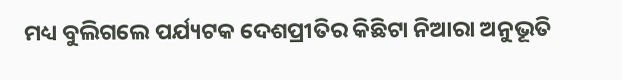ମଧ୍ୟ ବୁଲିଗଲେ ପର୍ଯ୍ୟଟକ ଦେଶପ୍ରୀତିର କିଛିଟା ନିଆରା ଅନୁଭୂତି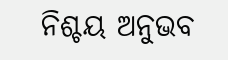ନିଶ୍ଚୟ ଅନୁଭବ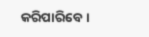କରିପାରିବେ।